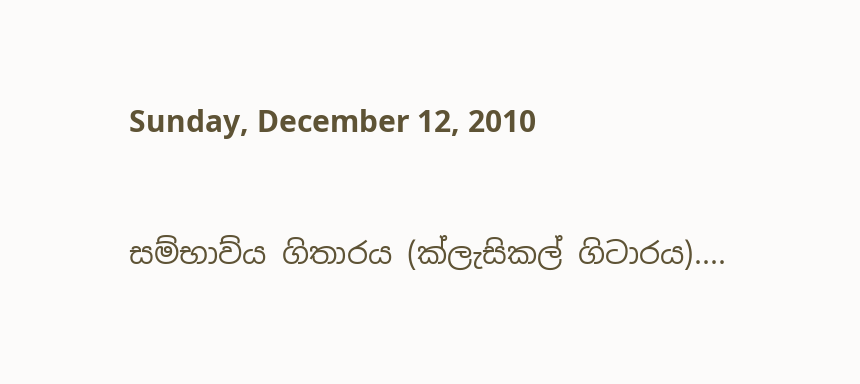Sunday, December 12, 2010

සම්භාව්ය ගිතාරය (ක්ලැසිකල් ගිටාරය)....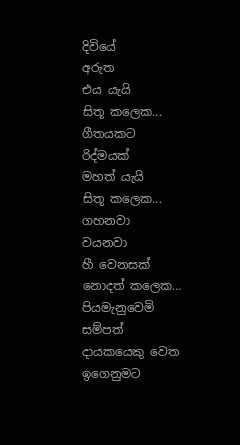දිවියේ
අරුත
එය යැයි
සිතූ කලෙක...
ගීතයකට
රිද්මයක්
මහත් යැයි
සිතූ කලෙක...
ගහනවා
වයනවා
හී වෙනසක්
නොදත් කලෙක…
පියමැනුවෙමි
සම්පත්
දායකයෙකු වෙත
ඉගෙනුමට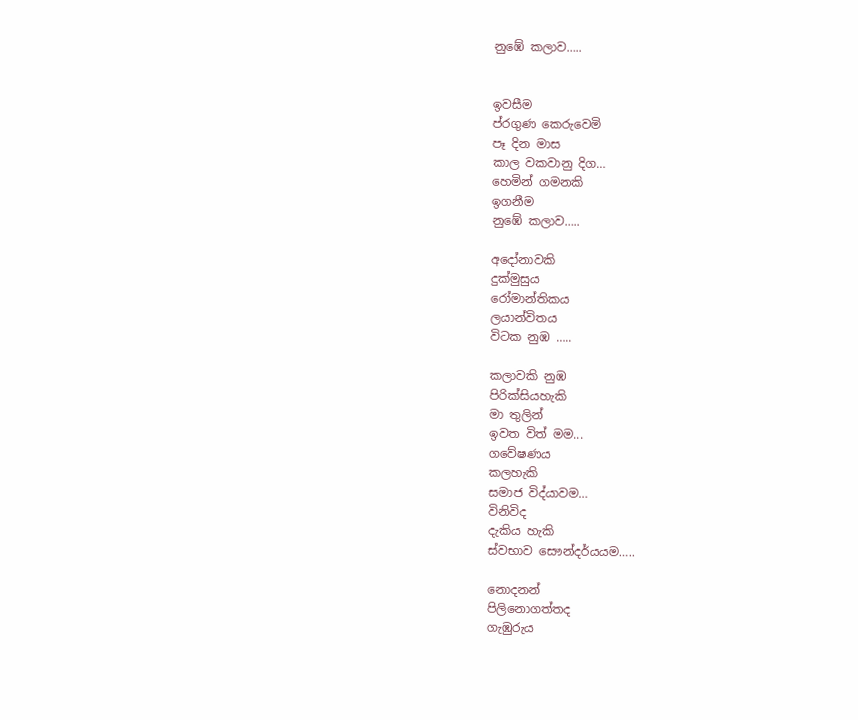නුඹේ කලාව…..


ඉවසීම
ප්රගුණ කෙරුවෙමි
පෑ දින මාස
කාල වකවානු දිග…
හෙමින් ගමනකි
ඉගනීම
නුඹේ කලාව…..

අදෝනාවකි
දුක්මුසුය
රෝමාන්තිකය
ලයාන්විතය
විටක නුඹ …..

කලාවකි නුඹ
පිරික්සියහැකි
මා තුලින්
ඉවත විත් මම...
ගවේෂණය
කලහැකි
සමාජ විද්යාවම…
විනිවිද
දැකිය හැකි
ස්වභාව සෞන්දර්යයම…..

නොදනන්
පිලිනොගත්තද
ගැඹුරුය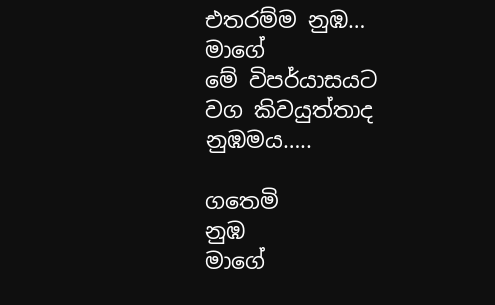එතරම්ම නුඹ…
මාගේ
මේ විපර්යාසයට
වග කිවයුත්තාද
නුඹමය…..

ගතෙමි
නුඹ
මාගේ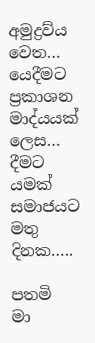අමුද්‍රව්ය වෙත…
යෙදීමට
ප්‍රකාශන
මාද්යයක් ලෙස…
දීමට යමක්
සමාජයට
මතු දිනක…..

පතමි
මා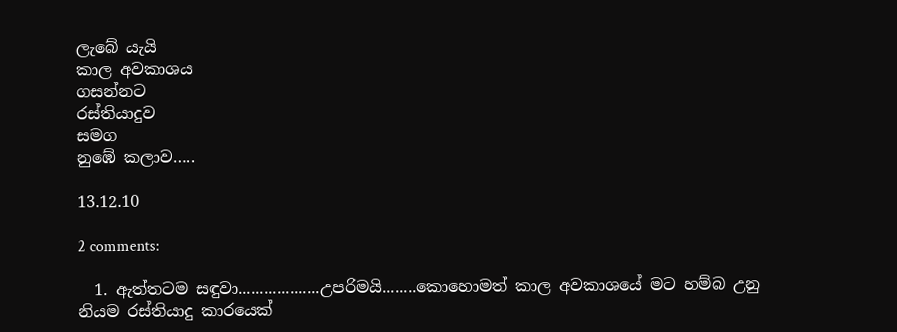ලැබේ යැයි
කාල අවකාශය
ගසන්නට
රස්තියාදුව
සමග
නුඹේ කලාව…..

13.12.10

2 comments:

  1. ඇත්තටම සඳුවා...................උපරිමයි........කොහොමත් කාල අවකාශයේ මට හම්බ උනු නියම රස්තියාදු කාරයෙක්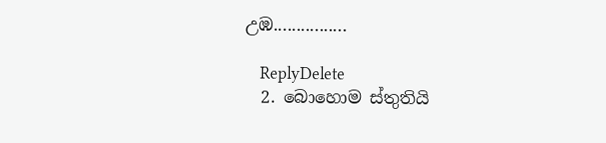උඹ................

    ReplyDelete
  2. බොහොම ස්තුතියි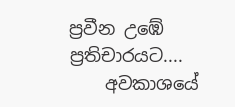ප්‍රවීන උඹේ ප්‍රතිචාරයට....
    අවකාශයේ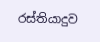රස්තියාදුව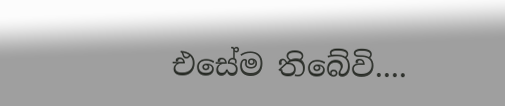එසේම තිබේවි....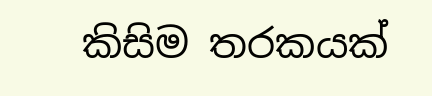කිසිම තරකයක්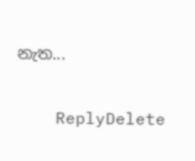නැත...

    ReplyDelete